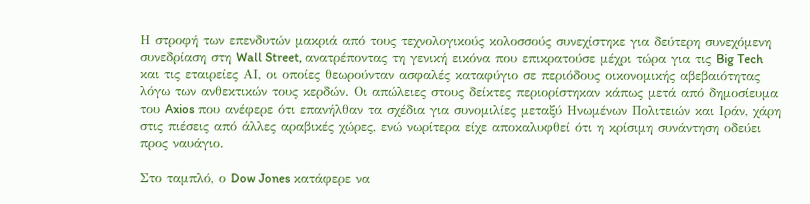Η στροφή των επενδυτών μακριά από τους τεχνολογικούς κολοσσούς συνεχίστηκε για δεύτερη συνεχόμενη συνεδρίαση στη Wall Street, ανατρέποντας τη γενική εικόνα που επικρατούσε μέχρι τώρα για τις Big Tech και τις εταιρείες ΑΙ, οι οποίες θεωρούνταν ασφαλές καταφύγιο σε περιόδους οικονομικής αβεβαιότητας λόγω των ανθεκτικών τους κερδών. Οι απώλειες στους δείκτες περιορίστηκαν κάπως μετά από δημοσίευμα του Axios που ανέφερε ότι επανήλθαν τα σχέδια για συνομιλίες μεταξύ Ηνωμένων Πολιτειών και Ιράν, χάρη στις πιέσεις από άλλες αραβικές χώρες, ενώ νωρίτερα είχε αποκαλυφθεί ότι η κρίσιμη συνάντηση οδεύει προς ναυάγιο.

Στο ταμπλό, ο Dow Jones κατάφερε να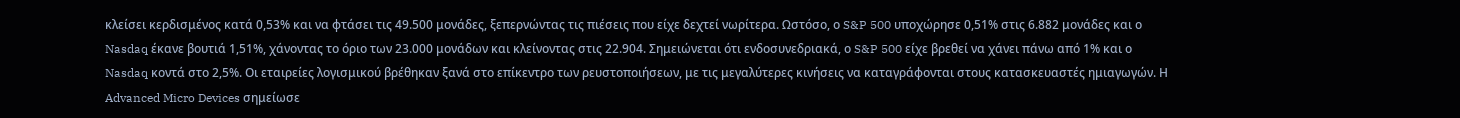κλείσει κερδισμένος κατά 0,53% και να φτάσει τις 49.500 μονάδες, ξεπερνώντας τις πιέσεις που είχε δεχτεί νωρίτερα. Ωστόσο, ο S&P 500 υποχώρησε 0,51% στις 6.882 μονάδες και ο Nasdaq έκανε βουτιά 1,51%, χάνοντας το όριο των 23.000 μονάδων και κλείνοντας στις 22.904. Σημειώνεται ότι ενδοσυνεδριακά, ο S&P 500 είχε βρεθεί να χάνει πάνω από 1% και ο Nasdaq κοντά στο 2,5%. Οι εταιρείες λογισμικού βρέθηκαν ξανά στο επίκεντρο των ρευστοποιήσεων, με τις μεγαλύτερες κινήσεις να καταγράφονται στους κατασκευαστές ημιαγωγών. Η Advanced Micro Devices σημείωσε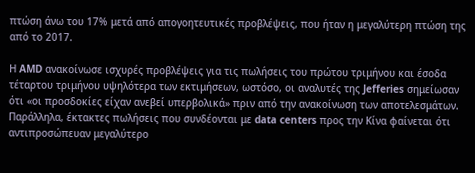πτώση άνω του 17% μετά από απογοητευτικές προβλέψεις, που ήταν η μεγαλύτερη πτώση της από το 2017.

Η AMD ανακοίνωσε ισχυρές προβλέψεις για τις πωλήσεις του πρώτου τριμήνου και έσοδα τέταρτου τριμήνου υψηλότερα των εκτιμήσεων, ωστόσο, οι αναλυτές της Jefferies σημείωσαν ότι «οι προσδοκίες είχαν ανεβεί υπερβολικά» πριν από την ανακοίνωση των αποτελεσμάτων. Παράλληλα, έκτακτες πωλήσεις που συνδέονται με data centers προς την Κίνα φαίνεται ότι αντιπροσώπευαν μεγαλύτερο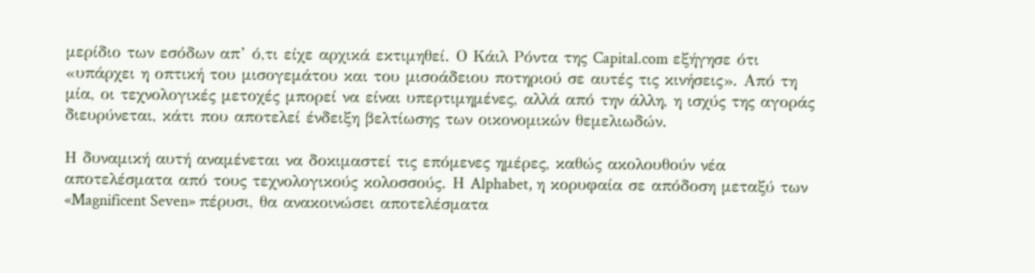μερίδιο των εσόδων απ’ ό,τι είχε αρχικά εκτιμηθεί. Ο Κάιλ Ρόντα της Capital.com εξήγησε ότι «υπάρχει η οπτική του μισογεμάτου και του μισοάδειου ποτηριού σε αυτές τις κινήσεις». Από τη μία, οι τεχνολογικές μετοχές μπορεί να είναι υπερτιμημένες, αλλά από την άλλη, η ισχύς της αγοράς διευρύνεται, κάτι που αποτελεί ένδειξη βελτίωσης των οικονομικών θεμελιωδών.

Η δυναμική αυτή αναμένεται να δοκιμαστεί τις επόμενες ημέρες, καθώς ακολουθούν νέα αποτελέσματα από τους τεχνολογικούς κολοσσούς. Η Alphabet, η κορυφαία σε απόδοση μεταξύ των «Magnificent Seven» πέρυσι, θα ανακοινώσει αποτελέσματα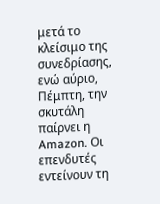μετά το κλείσιμο της συνεδρίασης, ενώ αύριο, Πέμπτη, την σκυτάλη παίρνει η Amazon. Οι επενδυτές εντείνουν τη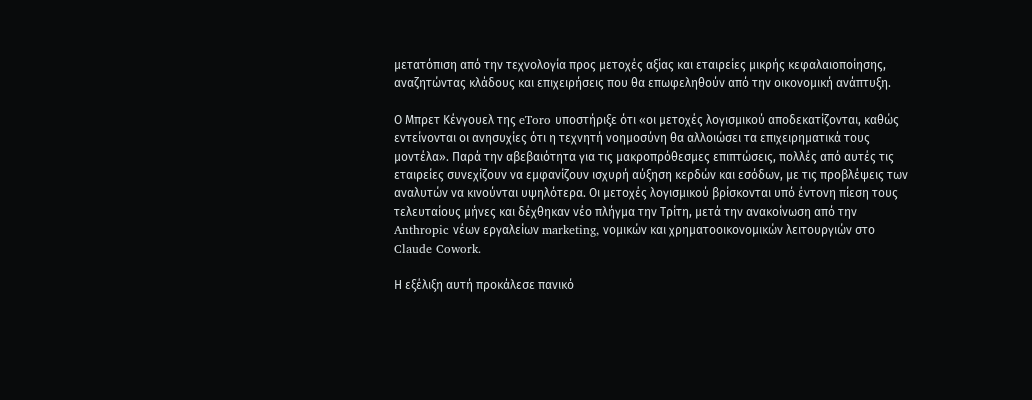μετατόπιση από την τεχνολογία προς μετοχές αξίας και εταιρείες μικρής κεφαλαιοποίησης, αναζητώντας κλάδους και επιχειρήσεις που θα επωφεληθούν από την οικονομική ανάπτυξη.

Ο Μπρετ Κένγουελ της eToro υποστήριξε ότι «οι μετοχές λογισμικού αποδεκατίζονται, καθώς εντείνονται οι ανησυχίες ότι η τεχνητή νοημοσύνη θα αλλοιώσει τα επιχειρηματικά τους μοντέλα». Παρά την αβεβαιότητα για τις μακροπρόθεσμες επιπτώσεις, πολλές από αυτές τις εταιρείες συνεχίζουν να εμφανίζουν ισχυρή αύξηση κερδών και εσόδων, με τις προβλέψεις των αναλυτών να κινούνται υψηλότερα. Οι μετοχές λογισμικού βρίσκονται υπό έντονη πίεση τους τελευταίους μήνες και δέχθηκαν νέο πλήγμα την Τρίτη, μετά την ανακοίνωση από την Anthropic νέων εργαλείων marketing, νομικών και χρηματοοικονομικών λειτουργιών στο Claude Cowork.

Η εξέλιξη αυτή προκάλεσε πανικό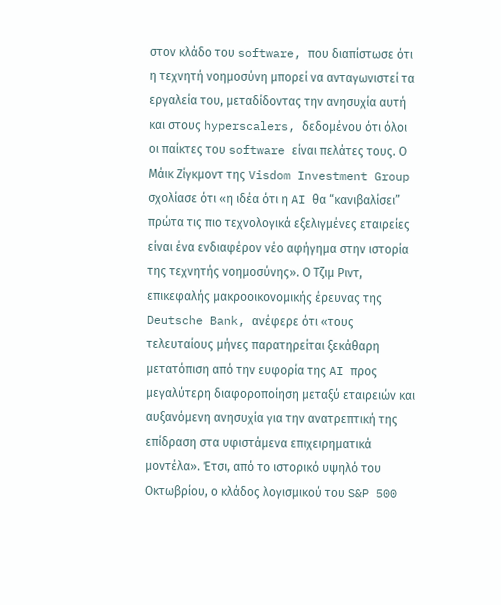στον κλάδο του software, που διαπίστωσε ότι η τεχνητή νοημοσύνη μπορεί να ανταγωνιστεί τα εργαλεία του, μεταδίδοντας την ανησυχία αυτή και στους hyperscalers, δεδομένου ότι όλοι οι παίκτες του software είναι πελάτες τους. Ο Μάικ Ζίγκμοντ της Visdom Investment Group σχολίασε ότι «η ιδέα ότι η AI θα “κανιβαλίσει” πρώτα τις πιο τεχνολογικά εξελιγμένες εταιρείες είναι ένα ενδιαφέρον νέο αφήγημα στην ιστορία της τεχνητής νοημοσύνης». Ο Τζιμ Ριντ, επικεφαλής μακροοικονομικής έρευνας της Deutsche Bank, ανέφερε ότι «τους τελευταίους μήνες παρατηρείται ξεκάθαρη μετατόπιση από την ευφορία της AI προς μεγαλύτερη διαφοροποίηση μεταξύ εταιρειών και αυξανόμενη ανησυχία για την ανατρεπτική της επίδραση στα υφιστάμενα επιχειρηματικά μοντέλα». Έτσι, από το ιστορικό υψηλό του Οκτωβρίου, ο κλάδος λογισμικού του S&P 500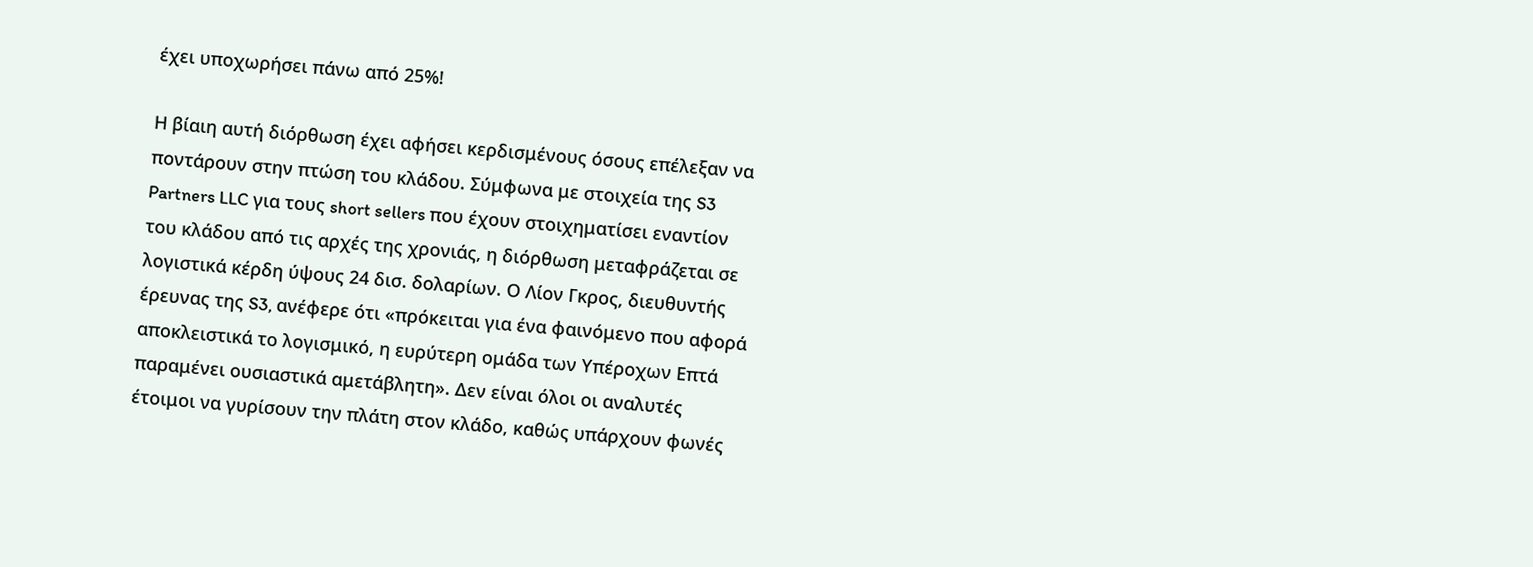έχει υποχωρήσει πάνω από 25%!

Η βίαιη αυτή διόρθωση έχει αφήσει κερδισμένους όσους επέλεξαν να ποντάρουν στην πτώση του κλάδου. Σύμφωνα με στοιχεία της S3 Partners LLC για τους short sellers που έχουν στοιχηματίσει εναντίον του κλάδου από τις αρχές της χρονιάς, η διόρθωση μεταφράζεται σε λογιστικά κέρδη ύψους 24 δισ. δολαρίων. Ο Λίον Γκρος, διευθυντής έρευνας της S3, ανέφερε ότι «πρόκειται για ένα φαινόμενο που αφορά αποκλειστικά το λογισμικό, η ευρύτερη ομάδα των Υπέροχων Επτά παραμένει ουσιαστικά αμετάβλητη». Δεν είναι όλοι οι αναλυτές έτοιμοι να γυρίσουν την πλάτη στον κλάδο, καθώς υπάρχουν φωνές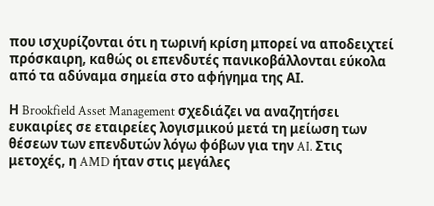που ισχυρίζονται ότι η τωρινή κρίση μπορεί να αποδειχτεί πρόσκαιρη, καθώς οι επενδυτές πανικοβάλλονται εύκολα από τα αδύναμα σημεία στο αφήγημα της ΑΙ.

Η Brookfield Asset Management σχεδιάζει να αναζητήσει ευκαιρίες σε εταιρείες λογισμικού μετά τη μείωση των θέσεων των επενδυτών λόγω φόβων για την AI. Στις μετοχές, η AMD ήταν στις μεγάλες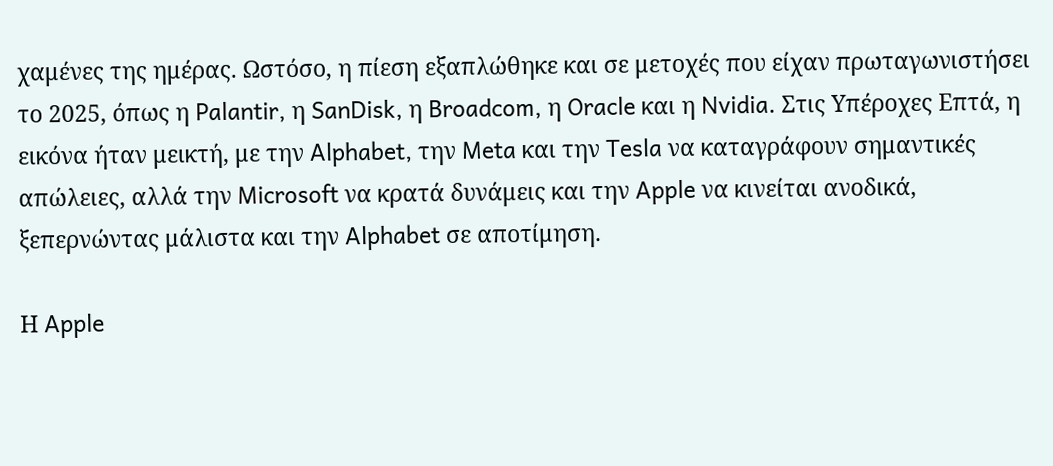χαμένες της ημέρας. Ωστόσο, η πίεση εξαπλώθηκε και σε μετοχές που είχαν πρωταγωνιστήσει το 2025, όπως η Palantir, η SanDisk, η Broadcom, η Oracle και η Nvidia. Στις Υπέροχες Επτά, η εικόνα ήταν μεικτή, με την Alphabet, την Meta και την Tesla να καταγράφουν σημαντικές απώλειες, αλλά την Microsoft να κρατά δυνάμεις και την Apple να κινείται ανοδικά, ξεπερνώντας μάλιστα και την Alphabet σε αποτίμηση.

Η Apple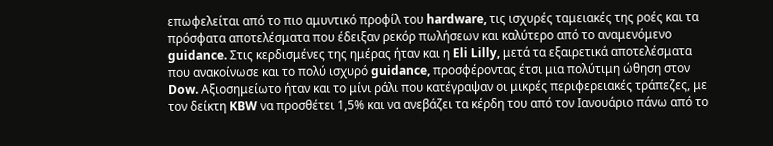επωφελείται από το πιο αμυντικό προφίλ του hardware, τις ισχυρές ταμειακές της ροές και τα πρόσφατα αποτελέσματα που έδειξαν ρεκόρ πωλήσεων και καλύτερο από το αναμενόμενο guidance. Στις κερδισμένες της ημέρας ήταν και η Eli Lilly, μετά τα εξαιρετικά αποτελέσματα που ανακοίνωσε και το πολύ ισχυρό guidance, προσφέροντας έτσι μια πολύτιμη ώθηση στον Dow. Αξιοσημείωτο ήταν και το μίνι ράλι που κατέγραψαν οι μικρές περιφερειακές τράπεζες, με τον δείκτη KBW να προσθέτει 1,5% και να ανεβάζει τα κέρδη του από τον Ιανουάριο πάνω από το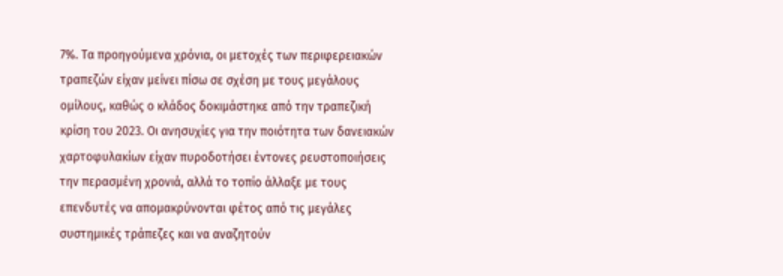7%. Τα προηγούμενα χρόνια, οι μετοχές των περιφερειακών τραπεζών είχαν μείνει πίσω σε σχέση με τους μεγάλους ομίλους, καθώς ο κλάδος δοκιμάστηκε από την τραπεζική κρίση του 2023. Οι ανησυχίες για την ποιότητα των δανειακών χαρτοφυλακίων είχαν πυροδοτήσει έντονες ρευστοποιήσεις την περασμένη χρονιά, αλλά το τοπίο άλλαξε με τους επενδυτές να απομακρύνονται φέτος από τις μεγάλες συστημικές τράπεζες και να αναζητούν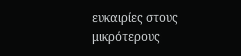ευκαιρίες στους μικρότερους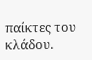παίκτες του κλάδου.